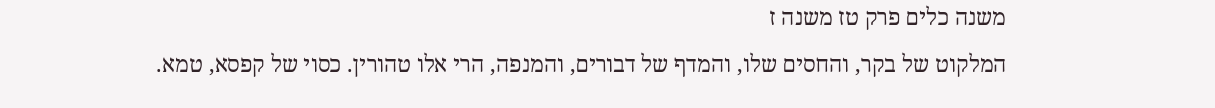משנה כלים פרק טז משנה ז
המלקוט של בקר, והחסים שלו, והמדף של דבורים, והמנפה, הרי אלו טהורין. כסוי של קפסא, טמא.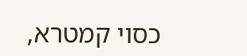כסוי קמטרא,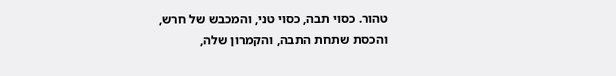טהור. כסוי תבה, כסוי טני, והמכבש של חרש, והכסת שתחת התבה, והקמרון שלה,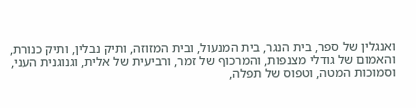ואנגלין של ספר, בית הנגר, בית המנעול, ובית המזוזה, ותיק נבלין, ותיק כנורת, והאמום של גודלי מצנפות, והמרכוף של זמר, ורביעית של אלית, וגנוגנית העני, וסמוכות המטה, וטפוס של תפלה,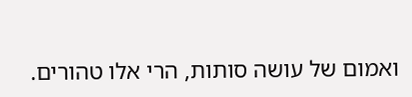ואמום של עושה סותות, הרי אלו טהורים.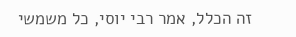זה הכלל, אמר רבי יוסי, כל משמשי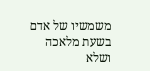משמשיו של אדם בשעת מלאכה ושלא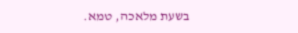בשעת מלאכה, טמא.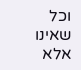וכל שאינו אלא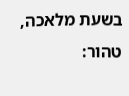בשעת מלאכה, טהור: